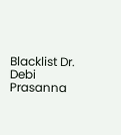Blacklist Dr. Debi Prasanna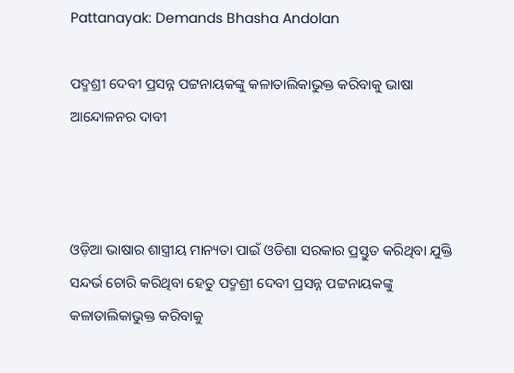Pattanayak: Demands Bhasha Andolan

ପଦ୍ମଶ୍ରୀ ଦେବୀ ପ୍ରସନ୍ନ ପଟ୍ଟନାୟକଙ୍କୁ କଳାତାଲିକାଭୁକ୍ତ କରିବାକୁ ଭାଷା ଆନ୍ଦୋଳନର ଦାବୀ



ଓଡ଼ିଆ ଭାଷାର ଶାସ୍ତ୍ରୀୟ ମାନ୍ୟତା ପାଇଁ ଓଡିଶା ସରକାର ପ୍ରସ୍ତୁତ କରିଥିବା ଯୁକ୍ତି ସନ୍ଦର୍ଭ ଚୋରି କରିଥିବା ହେତୁ ପଦ୍ମଶ୍ରୀ ଦେବୀ ପ୍ରସନ୍ନ ପଟ୍ଟନାୟକଙ୍କୁ  କଳାତାଲିକାଭୁକ୍ତ କରିବାକୁ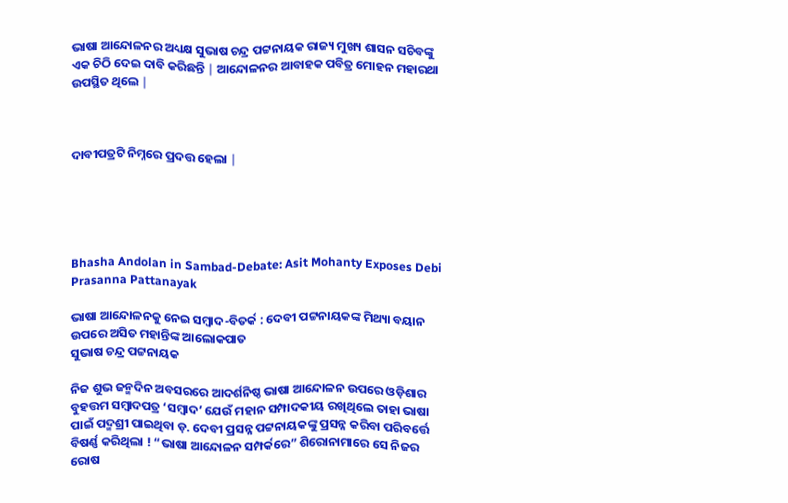ଭାଷା ଆନ୍ଦୋଳନର ଅଧ୍ୟକ୍ଷ ସୁଭାଷ ଚନ୍ଦ୍ର ପଟ୍ଟନାୟକ ରାଜ୍ୟ ମୁଖ୍ୟ ଶାସନ ସଚିବଙ୍କୁ ଏକ ଚିଠି ଦେଇ ଦାବି କରିଛନ୍ତି ∣ ଆନ୍ଦୋଳନର ଆବାହକ ପବିତ୍ର ମୋହନ ମହାରଥା ଉପସ୍ଥିତ ଥିଲେ ∣



ଦାବୀପତ୍ରଟି ନିମ୍ନରେ ପ୍ରଦତ୍ତ ହେଲା ∣





Bhasha Andolan in Sambad-Debate: Asit Mohanty Exposes Debi Prasanna Pattanayak

ଭାଷା ଆନ୍ଦୋଳନକୁ ନେଇ ସମ୍ଵାଦ-ବିତର୍କ : ଦେବୀ ପଟ୍ଟନାୟକଙ୍କ ମିଥ୍ୟା ବୟାନ ଉପରେ ଅସିତ ମହାନ୍ତିଙ୍କ ଆଲୋକପାତ
ସୁଭାଷ ଚନ୍ଦ୍ର ପଟ୍ଟନାୟକ

ନିଜ ଶୁଭ ଜନ୍ମଦିନ ଅବସରରେ ଆଦର୍ଶନିଷ୍ଠ ଭାଷା ଆନ୍ଦୋଳନ ଉପରେ ଓଡ଼ିଶାର ବୁହତ୍ତମ ସମ୍ବାଦପତ୍ର ‘ସମ୍ବାଦ’ ଯେଉଁ ମହାନ ସମ୍ପାଦକୀୟ ରଖିଥିଲେ ତାହା ଭାଷା ପାଇଁ ପଦ୍ମଶ୍ରୀ ପାଇଥିବା ଡ଼. ଦେବୀ ପ୍ରସନ୍ନ ପଟ୍ଟନାୟକଙ୍କୁ ପ୍ରସନ୍ନ କରିବା ପରିବର୍ତ୍ତେ ବିଷର୍ଣ୍ଣ କରିଥିଲା ! “ଭାଷା ଆନ୍ଦୋଳନ ସମ୍ପର୍କରେ” ଶିରୋନାମାରେ ସେ ନିଜର ରୋଷ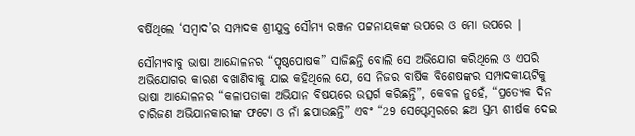ବର୍ଷିଥିଲେ ‘ସମ୍ବାଦ’ର ସମ୍ପାଦକ ଶ୍ରୀଯୁକ୍ତ ସୌମ୍ୟ ରଞ୍ଜନ ପଟ୍ଟନାୟକଙ୍କ ଉପରେ ଓ ମୋ ଉପରେ ∣

ସୌମ୍ୟବାବୁ ଭାଷା ଆନ୍ଦୋଳନର “ପୃଷ୍ଠପୋଷକ” ସାଜିଛନ୍ତି ବୋଲି ସେ ଅଭିଯୋଗ କରିଥିଲେ ଓ ଏପରି ଅଭିଯୋଗର କାରଣ ବଖାଣିବାକୁ ଯାଇ କହିଥିଲେ ଯେ, ସେ ନିଜର ବାର୍ଷିକ ବିଶେଷଙ୍କର ସମ୍ପାଦକୀୟଟିକୁ ଭାଷା ଆନ୍ଦୋଳନର “କଳାପତାକା ଅଭିଯାନ ବିଷୟରେ ଉତ୍ସର୍ଗ କରିଛନ୍ତି”, କେବଳ ନୁହେଁ, “ପ୍ରତ୍ୟେକ ଦିନ ଚାରିଜଣ ଅଭିଯାନକାରୀଙ୍କ ଫଟୋ ଓ ନାଁ ଛପାଉଛନ୍ତି” ଏବଂ “29 ସେପ୍ଟେମ୍ବରରେ ଛଅ ସ୍ତମ୍ଭ ଶୀର୍ଷକ ଦେଇ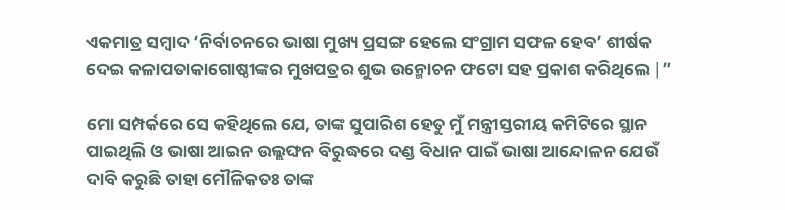ଏକମାତ୍ର ସମ୍ବାଦ ‘ନିର୍ବାଚନରେ ଭାଷା ମୁଖ୍ୟ ପ୍ରସଙ୍ଗ ହେଲେ ସଂଗ୍ରାମ ସଫଳ ହେବ’ ଶୀର୍ଷକ ଦେଇ କଳାପତାକାଗୋଷ୍ଠୀଙ୍କର ମୁଖପତ୍ରର ଶୁଭ ଉନ୍ମୋଚନ ଫଟୋ ସହ ପ୍ରକାଶ କରିଥିଲେ ∣”

ମୋ ସମ୍ପର୍କରେ ସେ କହିଥିଲେ ଯେ, ତାଙ୍କ ସୁପାରିଶ ହେତୁ ମୁଁ ମନ୍ତ୍ରୀସ୍ତରୀୟ କମିଟିରେ ସ୍ଥାନ ପାଇଥିଲି ଓ ଭାଷା ଆଇନ ଉଲ୍ଲଙ୍ଘନ ବିରୁଦ୍ଧରେ ଦଣ୍ଡ ବିଧାନ ପାଇଁ ଭାଷା ଆନ୍ଦୋଳନ ଯେଉଁ ଦାବି କରୁଛି ତାହା ମୌଳିକତଃ ତାଙ୍କ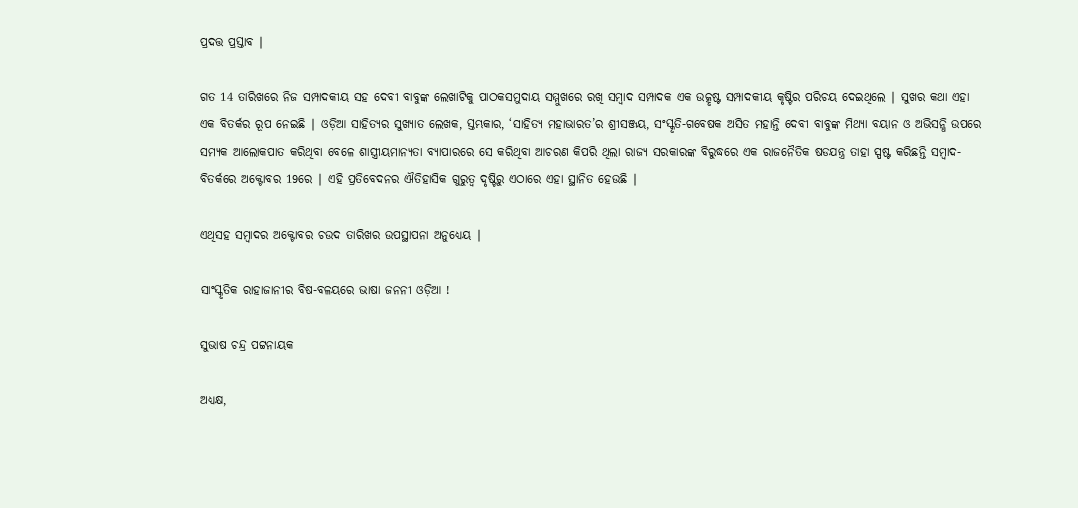ପ୍ରଦତ୍ତ ପ୍ରସ୍ତାବ ∣

ଗତ 14 ତାରିଖରେ ନିଜ ସମ୍ପାଦକୀୟ ସହ ଦେବୀ ବାବୁଙ୍କ ଲେଖାଟିକୁ ପାଠକସମୁଦାୟ ସମ୍ମୁଖରେ ରଖି ସମ୍ବାଦ ସମ୍ପାଦକ ଏକ ଉତ୍କୃଷ୍ଟ ସମ୍ପାଦକୀୟ କୃଷ୍ଟିର ପରିଚୟ ଦେଇଥିଲେ ∣ ସୁଖର କଥା ଏହା ଏକ ବିତର୍କର ରୂପ ନେଇଛି ∣ ଓଡ଼ିଆ ସାହିତ୍ୟର ସୁଖ୍ୟାତ ଲେଖକ, ସ୍ତମ୍ଭକାର, ‘ସାହିତ୍ୟ ମହାଭାରତ’ର ଶ୍ରୀସଞ୍ଜୟ, ସଂସ୍କୃତି-ଗବେଷକ ଅସିତ ମହାନ୍ତି ଦେବୀ ବାବୁଙ୍କ ମିଥ୍ୟା ବୟାନ ଓ ଅଭିସନ୍ଧି ଉପରେ ସମ୍ୟକ ଆଲୋକପାତ କରିଥିବା ବେଳେ ଶାସ୍ତ୍ରୀୟମାନ୍ୟତା ବ୍ୟାପାରରେ ସେ କରିଥିବା ଆଚରଣ କିପରି ଥିଲା ରାଜ୍ୟ ସରକାରଙ୍କ ବିରୁଦ୍ଧରେ ଏକ ରାଜନୈତିକ ଷଡଯନ୍ତ୍ର ତାହା ସ୍ପଷ୍ଟ କରିଛନ୍ତି ସମ୍ଵାଦ-ବିତର୍କରେ ଅକ୍ଟୋବର 19ରେ ∣ ଏହି ପ୍ରତିବେଦନର ଐତିହାସିକ ଗୁରୁତ୍ବ ଦୃଷ୍ଟିରୁ ଏଠାରେ ଏହା ସ୍ଥାନିତ ହେଉଛି ∣

ଏଥିସହ ସମ୍ବାଦର ଅକ୍ଟୋବର ଚଉଦ ତାରିଖର ଉପସ୍ଥାପନା ଅନୁଧ୍ୟେୟ ∣

ସାଂସ୍କୃତିକ ରାହାଜାନୀର ବିଷ-ବଳୟରେ ଭାଷା ଜନନୀ ଓଡ଼ିଆ !

ସୁଭାଷ ଚନ୍ଦ୍ର ପଟ୍ଟନାୟକ

ଅଧ୍ୟକ୍ଷ,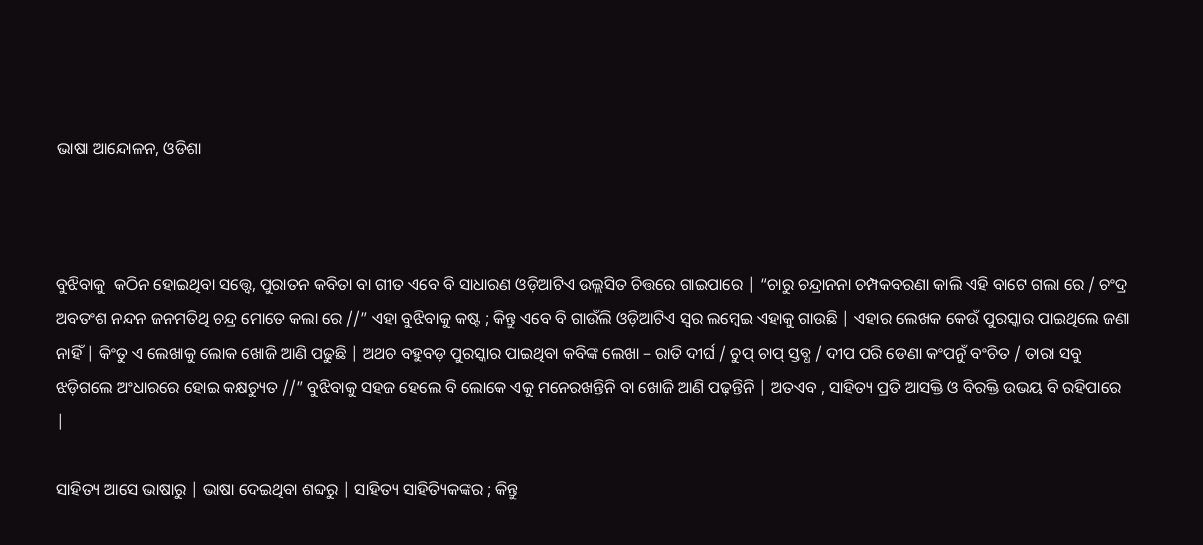ଭାଷା ଆନ୍ଦୋଳନ, ଓଡିଶା



ବୁଝିବାକୁ  କଠିନ ହୋଇଥିବା ସତ୍ତ୍ବେ, ପୁରାତନ କବିତା ବା ଗୀତ ଏବେ ବି ସାଧାରଣ ଓଡ଼ିଆଟିଏ ଉଲ୍ଲସିତ ଚିତ୍ତରେ ଗାଇପାରେ | “ଚାରୁ ଚନ୍ଦ୍ରାନନା ଚମ୍ପକବରଣା କାଲି ଏହି ବାଟେ ଗଲା ରେ / ଚଂଦ୍ର ଅବତଂଶ ନନ୍ଦନ ଜନମତିଥି ଚନ୍ଦ୍ର ମୋତେ କଲା ରେ //” ଏହା ବୁଝିବାକୁ କଷ୍ଟ ; କିନ୍ତୁ ଏବେ ବି ଗାଉଁଲି ଓଡ଼ିଆଟିଏ ସ୍ବର ଲମ୍ବେଇ ଏହାକୁ ଗାଉଛି | ଏହାର ଲେଖକ କେଉଁ ପୁରସ୍କାର ପାଇଥିଲେ ଜଣା ନାହିଁ | କିଂତୁ ଏ ଲେଖାକୁ ଲୋକ ଖୋଜି ଆଣି ପଢୁଛି | ଅଥଚ ବହୁବଡ଼ ପୁରସ୍କାର ପାଇଥିବା କବିଙ୍କ ଲେଖା – ରାତି ଦୀର୍ଘ / ଚୁପ୍ ଚାପ୍ ସ୍ତବ୍ଧ / ଦୀପ ପରି ଡେଣା କଂପନୁଁ ବଂଚିତ / ତାରା ସବୁ ଝଡ଼ିଗଲେ ଅଂଧାରରେ ହୋଇ କକ୍ଷଚ୍ୟୁତ //” ବୁଝିବାକୁ ସହଜ ହେଲେ ବି ଲୋକେ ଏକୁ ମନେରଖନ୍ତିନି ବା ଖୋଜି ଆଣି ପଢ଼ନ୍ତିନି | ଅତଏବ , ସାହିତ୍ୟ ପ୍ରତି ଆସକ୍ତି ଓ ବିରକ୍ତି ଉଭୟ ବି ରହିପାରେ |

ସାହିତ୍ୟ ଆସେ ଭାଷାରୁ | ଭାଷା ଦେଇଥିବା ଶବ୍ଦରୁ | ସାହିତ୍ୟ ସାହିତ୍ୟିକଙ୍କର ; କିନ୍ତୁ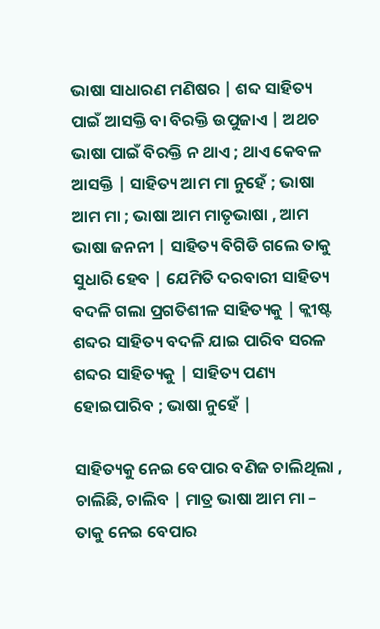ଭାଷା ସାଧାରଣ ମଣିଷର | ଶବ୍ଦ ସାହିତ୍ୟ ପାଇଁ ଆସକ୍ତି ବା ବିରକ୍ତି ଉପୁଜାଏ | ଅଥଚ ଭାଷା ପାଇଁ ବିରକ୍ତି ନ ଥାଏ ; ଥାଏ କେବଳ ଆସକ୍ତି | ସାହିତ୍ୟ ଆମ ମା ନୁହେଁ ; ଭାଷା ଆମ ମା ; ଭାଷା ଆମ ମାତୃଭାଷା , ଆମ ଭାଷା ଜନନୀ | ସାହିତ୍ୟ ବିଗିଡି ଗଲେ ତାକୁ ସୁଧାରି ହେବ | ଯେମିତି ଦରବାରୀ ସାହିତ୍ୟ ବଦଳି ଗଲା ପ୍ରଗତିଶୀଳ ସାହିତ୍ୟକୁ | କ୍ଲୀଷ୍ଟ ଶବ୍ଦର ସାହିତ୍ୟ ବଦଳି ଯାଇ ପାରିବ ସରଳ ଶବ୍ଦର ସାହିତ୍ୟକୁ | ସାହିତ୍ୟ ପଣ୍ୟ ହୋଇପାରିବ ; ଭାଷା ନୁହେଁ |

ସାହିତ୍ୟକୁ ନେଇ ବେପାର ବଣିଜ ଚାଲିଥିଲା , ଚାଲିଛି, ଚାଲିବ | ମାତ୍ର ଭାଷା ଆମ ମା – ତାକୁ ନେଇ ବେପାର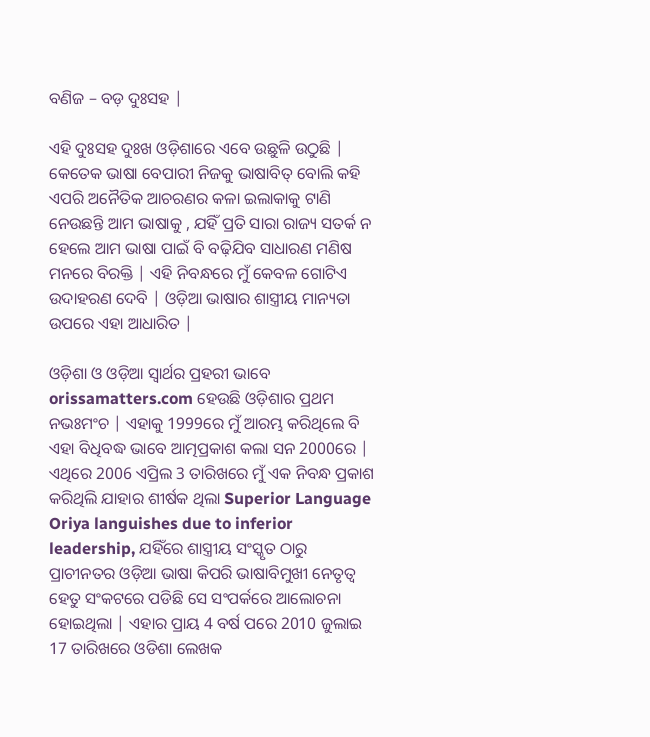ବଣିଜ – ବଡ଼ ଦୁଃସହ |

ଏହି ଦୁଃସହ ଦୁଃଖ ଓଡ଼ିଶାରେ ଏବେ ଉଛୁଳି ଉଠୁଛି | କେତେକ ଭାଷା ବେପାରୀ ନିଜକୁ ଭାଷାବିତ୍ ବୋଲି କହି ଏପରି ଅନୈତିକ ଆଚରଣର କଳା ଇଲାକାକୁ ଟାଣି ନେଉଛନ୍ତି ଆମ ଭାଷାକୁ , ଯହିଁ ପ୍ରତି ସାରା ରାଜ୍ୟ ସତର୍କ ନ ହେଲେ ଆମ ଭାଷା ପାଇଁ ବି ବଢ଼ିଯିବ ସାଧାରଣ ମଣିଷ ମନରେ ବିରକ୍ତି | ଏହି ନିବନ୍ଧରେ ମୁଁ କେବଳ ଗୋଟିଏ ଉଦାହରଣ ଦେବି | ଓଡ଼ିଆ ଭାଷାର ଶାସ୍ତ୍ରୀୟ ମାନ୍ୟତା ଉପରେ ଏହା ଆଧାରିତ |

ଓଡ଼ିଶା ଓ ଓଡ଼ିଆ ସ୍ବାର୍ଥର ପ୍ରହରୀ ଭାବେ orissamatters.com ହେଉଛି ଓଡ଼ିଶାର ପ୍ରଥମ ନଭଃମଂଚ | ଏହାକୁ 1999ରେ ମୁଁ ଆରମ୍ଭ କରିଥିଲେ ବି ଏହା ବିଧିବଦ୍ଧ ଭାବେ ଆତ୍ମପ୍ରକାଶ କଲା ସନ 2000ରେ | ଏଥିରେ 2006 ଏପ୍ରିଲ 3 ତାରିଖରେ ମୁଁ ଏକ ନିବନ୍ଧ ପ୍ରକାଶ କରିଥିଲି ଯାହାର ଶୀର୍ଷକ ଥିଲା Superior Language Oriya languishes due to inferior leadership, ଯହିଁରେ ଶାସ୍ତ୍ରୀୟ ସଂସ୍କୃତ ଠାରୁ ପ୍ରାଚୀନତର ଓଡ଼ିଆ ଭାଷା କିପରି ଭାଷାବିମୁଖୀ ନେତୃତ୍ବ ହେତୁ ସଂକଟରେ ପଡିଛି ସେ ସଂପର୍କରେ ଆଲୋଚନା ହୋଇଥିଲା | ଏହାର ପ୍ରାୟ 4 ବର୍ଷ ପରେ 2010 ଜୁଲାଇ 17 ତାରିଖରେ ଓଡିଶା ଲେଖକ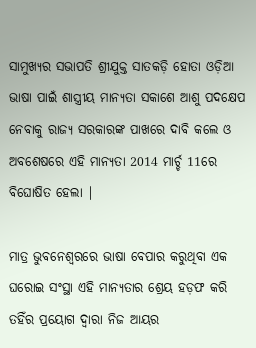ସାମୁଖ୍ୟର ସଭାପତି ଶ୍ରୀଯୁକ୍ତ ସାତକଡ଼ି ହୋତା ଓଡ଼ିଆ ଭାଷା ପାଇଁ ଶାସ୍ତ୍ରୀୟ ମାନ୍ୟତା ସକାଶେ ଆଶୁ ପଦକ୍ଷେପ ନେବାକୁ ରାଜ୍ୟ ସରକାରଙ୍କ ପାଖରେ ଦାବି କଲେ ଓ ଅବଶେଷରେ ଏହି ମାନ୍ୟତା 2014 ମାର୍ଚ୍ଚ 11ରେ ବିଘୋଷିତ ହେଲା |

ମାତ୍ର ଭୁବନେଶ୍ବରରେ ଭାଷା ବେପାର କରୁଥିବା ଏକ ଘରୋଇ ସଂସ୍ଥା ଏହି ମାନ୍ୟତାର ଶ୍ରେୟ ହଡ଼ଫ କରି ତହିଁର ପ୍ରୟୋଗ ଦ୍ବାରା ନିଜ ଆୟର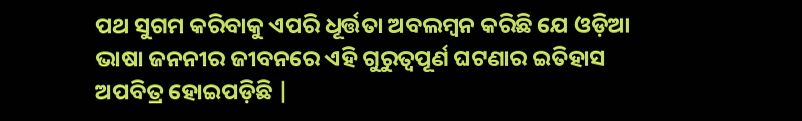ପଥ ସୁଗମ କରିବାକୁ ଏପରି ଧୂର୍ତ୍ତତା ଅବଲମ୍ବନ କରିଛି ଯେ ଓଡ଼ିଆ ଭାଷା ଜନନୀର ଜୀବନରେ ଏହି ଗୁରୁତ୍ବପୂର୍ଣ ଘଟଣାର ଇତିହାସ ଅପବିତ୍ର ହୋଇପଡ଼ିଛି |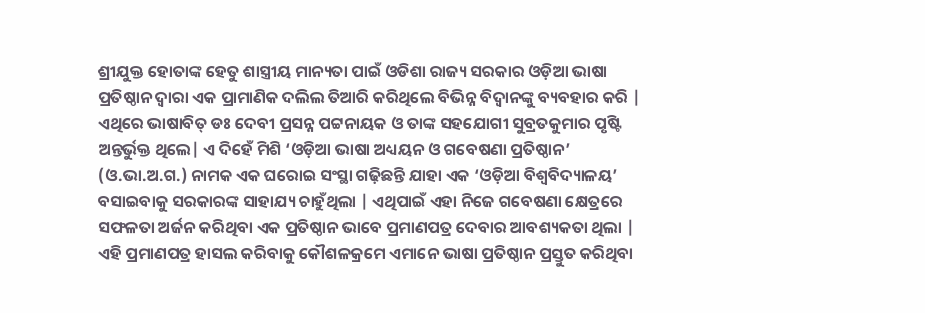ଶ୍ରୀଯୁକ୍ତ ହୋତାଙ୍କ ହେତୁ ଶାସ୍ତ୍ରୀୟ ମାନ୍ୟତା ପାଇଁ ଓଡିଶା ରାଜ୍ୟ ସରକାର ଓଡ଼ିଆ ଭାଷା ପ୍ରତିଷ୍ଠାନ ଦ୍ବାରା ଏକ ପ୍ରାମାଣିକ ଦଲିଲ ତିଆରି କରିଥିଲେ ବିଭିନ୍ନ ବିଦ୍ବାନଙ୍କୁ ବ୍ୟବହାର କରି | ଏଥିରେ ଭାଷାବିତ୍ ଡଃ ଦେବୀ ପ୍ରସନ୍ନ ପଟ୍ଟନାୟକ ଓ ତାଙ୍କ ସହଯୋଗୀ ସୁବ୍ରତକୁମାର ପୃଷ୍ଟି ଅନ୍ତର୍ଭୁକ୍ତ ଥିଲେ| ଏ ଦିହେଁ ମିଶି ‘ଓଡ଼ିଆ ଭାଷା ଅଧ୍ୟୟନ ଓ ଗବେଷଣା ପ୍ରତିଷ୍ଠାନ’ (ଓ.ଭା.ଅ.ଗ.) ନାମକ ଏକ ଘରୋଇ ସଂସ୍ଥା ଗଢ଼ିଛନ୍ତି ଯାହା ଏକ ‘ଓଡ଼ିଆ ବିଶ୍ବବିଦ୍ୟାଳୟ’ ବସାଇବାକୁ ସରକାରଙ୍କ ସାହାଯ୍ୟ ଚାହୁଁଥିଲା | ଏଥିପାଇଁ ଏହା ନିଜେ ଗବେଷଣା କ୍ଷେତ୍ରରେ ସଫଳତା ଅର୍ଜନ କରିଥିବା ଏକ ପ୍ରତିଷ୍ଠାନ ଭାବେ ପ୍ରମାଣପତ୍ର ଦେବାର ଆବଶ୍ୟକତା ଥିଲା | ଏହି ପ୍ରମାଣପତ୍ର ହାସଲ କରିବାକୁ କୌଶଳକ୍ରମେ ଏମାନେ ଭାଷା ପ୍ରତିଷ୍ଠାନ ପ୍ରସ୍ତୁତ କରିଥିବା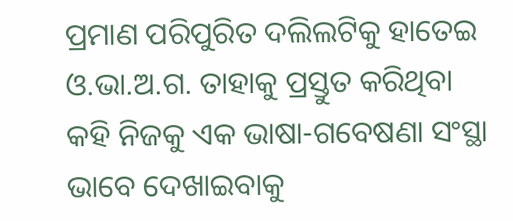ପ୍ରମାଣ ପରିପୁରିତ ଦଲିଲଟିକୁ ହାତେଇ ଓ.ଭା.ଅ.ଗ. ତାହାକୁ ପ୍ରସ୍ତୁତ କରିଥିବା କହି ନିଜକୁ ଏକ ଭାଷା-ଗବେଷଣା ସଂସ୍ଥା ଭାବେ ଦେଖାଇବାକୁ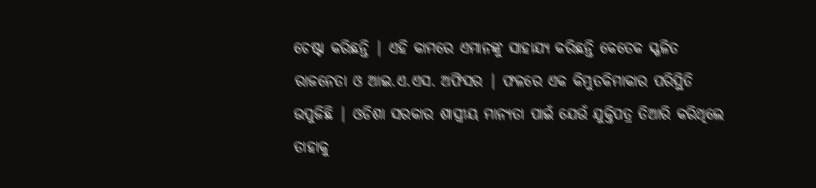ଚେଷ୍ଟା କରିଛନ୍ତି | ଏହି କାମରେ ଏମାନଙ୍କୁ ସାହାଯ୍ୟ କରିଛନ୍ତି କେତେକ ସ୍ଖଳିତ ରାଜନେତା ଓ ଆଇ.ଏ.ଏସ. ଅଫିସର | ଫଳରେ ଏକ କିମ୍ଭୁତକିମାକାର ପରିସ୍ଥିତି ଉପୁଜିଛି | ଓଡିଶା ସରକାର ଶାସ୍ତ୍ରୀୟ ମାନ୍ୟତା ପାଇଁ ଯେଉଁ ଯୁକ୍ତିପତ୍ର ତିଆରି କରିଥିଲେ ତାହାକୁ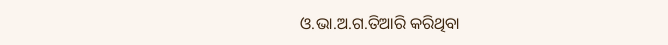ଓ.ଭା.ଅ.ଗ.ତିଆରି କରିଥିବା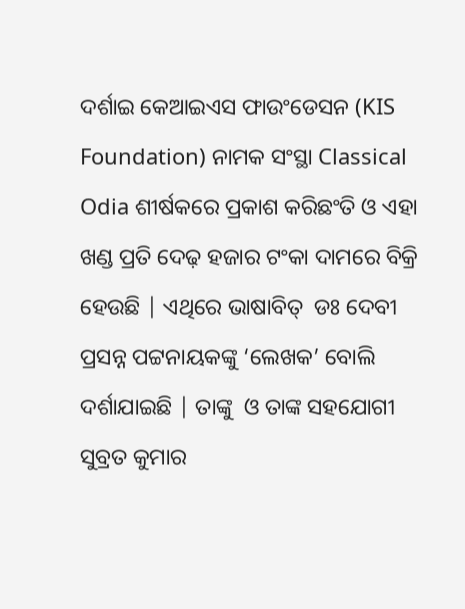ଦର୍ଶାଇ କେଆଇଏସ ଫାଉଂଡେସନ (KIS Foundation) ନାମକ ସଂସ୍ଥା Classical Odia ଶୀର୍ଷକରେ ପ୍ରକାଶ କରିଛଂତି ଓ ଏହା ଖଣ୍ଡ ପ୍ରତି ଦେଢ଼ ହଜାର ଟଂକା ଦାମରେ ବିକ୍ରି ହେଉଛି | ଏଥିରେ ଭାଷାବିତ୍  ଡଃ ଦେବୀ ପ୍ରସନ୍ନ ପଟ୍ଟନାୟକଙ୍କୁ ‘ଲେଖକ’ ବୋଲି ଦର୍ଶାଯାଇଛି | ତାଙ୍କୁ  ଓ ତାଙ୍କ ସହଯୋଗୀ ସୁବ୍ରତ କୁମାର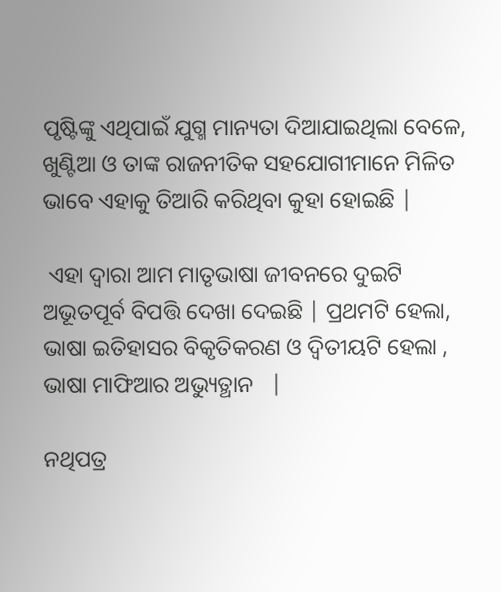ପୃଷ୍ଟିଙ୍କୁ ଏଥିପାଇଁ ଯୁଗ୍ମ ମାନ୍ୟତା ଦିଆଯାଇଥିଲା ବେଳେ, ଖୁଣ୍ଟିଆ ଓ ତାଙ୍କ ରାଜନୀତିକ ସହଯୋଗୀମାନେ ମିଳିତ ଭାବେ ଏହାକୁ ତିଆରି କରିଥିବା କୁହା ହୋଇଛି |

 ଏହା ଦ୍ବାରା ଆମ ମାତୃଭାଷା ଜୀବନରେ ଦୁଇଟି ଅଭୂତପୂର୍ବ ବିପତ୍ତି ଦେଖା ଦେଇଛି | ପ୍ରଥମଟି ହେଲା, ଭାଷା ଇତିହାସର ବିକୃତିକରଣ ଓ ଦ୍ବିତୀୟଟି ହେଲା , ଭାଷା ମାଫିଆର ଅଭ୍ୟୁତ୍ଥାନ   |

ନଥିପତ୍ର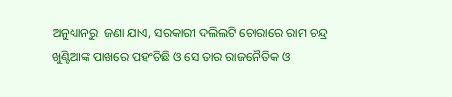ଅନୁଧ୍ୟାନରୁ  ଜଣା ଯାଏ, ସରକାରୀ ଦଲିଲଟି ଚୋରାରେ ରାମ ଚନ୍ଦ୍ର ଖୁଣ୍ଟିଆଙ୍କ ପାଖରେ ପହଂଚିଛି ଓ ସେ ତାର ରାଜନୈତିକ ଓ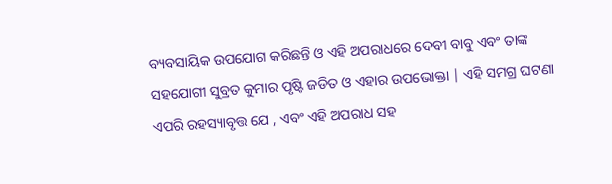ବ୍ୟବସାୟିକ ଉପଯୋଗ କରିଛନ୍ତି ଓ ଏହି ଅପରାଧରେ ଦେବୀ ବାବୁ ଏବଂ ତାଙ୍କ ସହଯୋଗୀ ସୁବ୍ରତ କୁମାର ପୃଷ୍ଟି ଜଡିତ ଓ ଏହାର ଉପଭୋକ୍ତା | ଏହି ସମଗ୍ର ଘଟଣା ଏପରି ରହସ୍ୟାବୃତ୍ତ ଯେ , ଏବଂ ଏହି ଅପରାଧ ସହ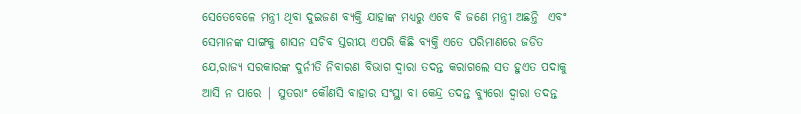ସେତେବେଳେ ମନ୍ତ୍ରୀ ଥିବା ଦୁଇଜଣ ବ୍ୟକ୍ତି ଯାହାଙ୍କ ମଧ୍ୟରୁ ଏବେ ବି ଜଣେ ମନ୍ତ୍ରୀ ଅଛନ୍ତି  ଏବଂ ସେମାନଙ୍କ ସାଙ୍ଗକୁ ଶାସନ ସଚିବ ସ୍ତରୀୟ ଏପରି କିଛି ବ୍ୟକ୍ତି ଏତେ ପରିମାଣରେ ଜଡିତ ଯେ,ରାଜ୍ୟ ସରକାରଙ୍କ ଦୁର୍ନୀତି ନିବାରଣ ବିଭାଗ ଦ୍ବାରା ତଦନ୍ତ କରାଗଲେ ସତ ହୁଏତ ପଦାକୁ ଆସି ନ ପାରେ | ସୁତରାଂ କୌଣସି ବାହାର ସଂସ୍ଥା ବା କେନ୍ଦ୍ର ତଦନ୍ତ ବ୍ୟୁରୋ ଦ୍ବାରା ତଦନ୍ତ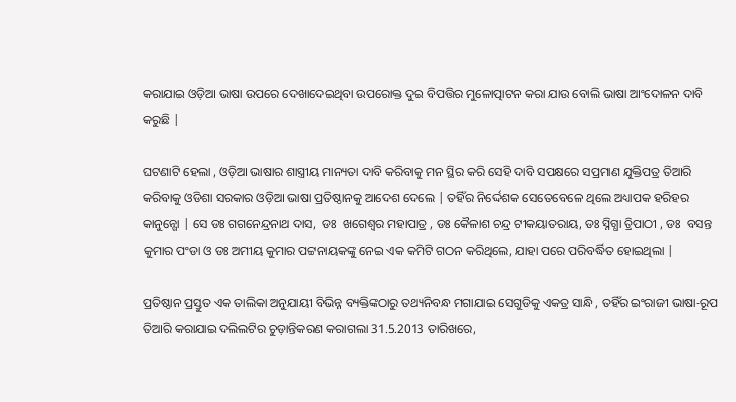କରାଯାଇ ଓଡ଼ିଆ ଭାଷା ଉପରେ ଦେଖାଦେଇଥିବା ଉପରୋକ୍ତ ଦୁଇ ବିପତ୍ତିର ମୁଳୋତ୍ପାଟନ କରା ଯାଉ ବୋଲି ଭାଷା ଆଂଦୋଳନ ଦାବି କରୁଛି |

ଘଟଣାଟି ହେଲା , ଓଡ଼ିଆ ଭାଷାର ଶାସ୍ତ୍ରୀୟ ମାନ୍ୟତା ଦାବି କରିବାକୁ ମନ ସ୍ଥିର କରି ସେହି ଦାବି ସପକ୍ଷରେ ସପ୍ରମାଣ ଯୁକ୍ତିପତ୍ର ତିଆରି କରିବାକୁ ଓଡିଶା ସରକାର ଓଡ଼ିଆ ଭାଷା ପ୍ରତିଷ୍ଠାନକୁ ଆଦେଶ ଦେଲେ | ତହିଁର ନିର୍ଦ୍ଦେଶକ ସେତେବେଳେ ଥିଲେ ଅଧ୍ୟାପକ ହରିହର କାନୁନ୍ଗୋ | ସେ ଡଃ ଗଗନେନ୍ଦ୍ରନାଥ ଦାସ,  ଡଃ  ଖଗେଶ୍ବର ମହାପାତ୍ର , ଡଃ କୈଳାଶ ଚନ୍ଦ୍ର ଟୀକୟାତରାୟ, ଡଃ ସ୍ନିଗ୍ଧା ତ୍ରିପାଠୀ , ଡଃ  ବସନ୍ତ କୁମାର ପଂଡା ଓ ଡଃ ଅମୀୟ କୁମାର ପଟ୍ଟନାୟକଙ୍କୁ ନେଇ ଏକ କମିଟି ଗଠନ କରିଥିଲେ, ଯାହା ପରେ ପରିବର୍ଦ୍ଧିତ ହୋଇଥିଲା |

ପ୍ରତିଷ୍ଠାନ ପ୍ରସ୍ତୁତ ଏକ ତାଲିକା ଅନୁଯାୟୀ ବିଭିନ୍ନ ବ୍ୟକ୍ତିଙ୍କଠାରୁ ତଥ୍ୟନିବନ୍ଧ ମଗାଯାଇ ସେଗୁଡିକୁ ଏକତ୍ର ସାନ୍ଧି , ତହିଁର ଇଂରାଜୀ ଭାଷା-ରୂପ ତିଆରି କରାଯାଇ ଦଲିଲଟିର ଚୁଡ଼ାନ୍ତିକରଣ କରାଗଲା 31.5.2013 ତାରିଖରେ,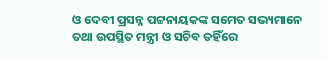ଓ ଦେବୀ ପ୍ରସନ୍ନ ପଟ୍ଟନାୟକଙ୍କ ସମେତ ସଭ୍ୟମାନେ ତଥା ଉପସ୍ଥିତ ମନ୍ତ୍ରୀ ଓ ସଚିବ ତହିଁରେ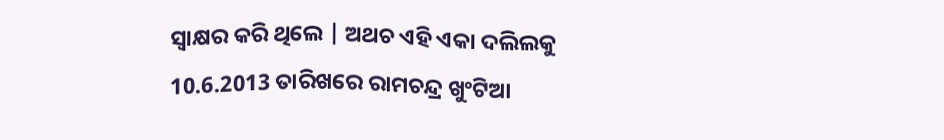ସ୍ବାକ୍ଷର କରି ଥିଲେ | ଅଥଚ ଏହି ଏକା ଦଲିଲକୁ 10.6.2013 ତାରିଖରେ ରାମଚନ୍ଦ୍ର ଖୁଂଟିଆ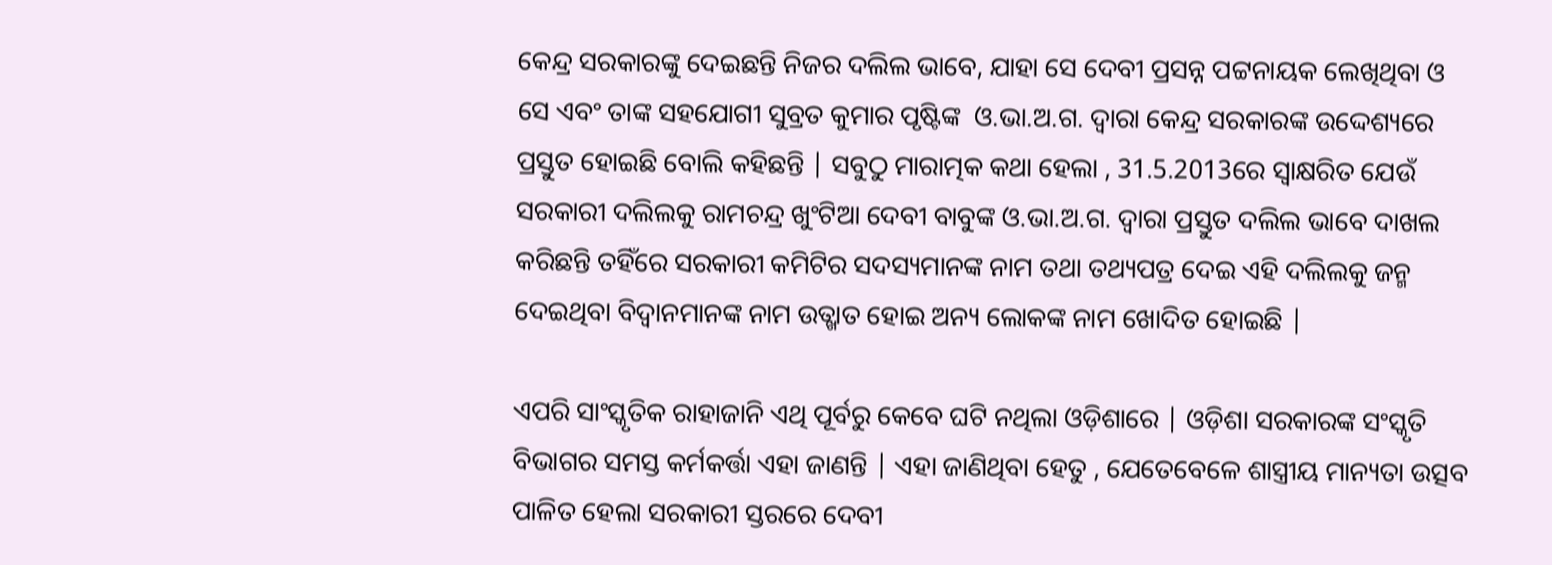କେନ୍ଦ୍ର ସରକାରଙ୍କୁ ଦେଇଛନ୍ତି ନିଜର ଦଲିଲ ଭାବେ, ଯାହା ସେ ଦେବୀ ପ୍ରସନ୍ନ ପଟ୍ଟନାୟକ ଲେଖିଥିବା ଓ ସେ ଏବଂ ତାଙ୍କ ସହଯୋଗୀ ସୁବ୍ରତ କୁମାର ପୃଷ୍ଟିଙ୍କ  ଓ.ଭା.ଅ.ଗ. ଦ୍ବାରା କେନ୍ଦ୍ର ସରକାରଙ୍କ ଉଦ୍ଦେଶ୍ୟରେ ପ୍ରସ୍ତୁତ ହୋଇଛି ବୋଲି କହିଛନ୍ତି | ସବୁଠୁ ମାରାତ୍ମକ କଥା ହେଲା , 31.5.2013ରେ ସ୍ବାକ୍ଷରିତ ଯେଉଁ ସରକାରୀ ଦଲିଲକୁ ରାମଚନ୍ଦ୍ର ଖୁଂଟିଆ ଦେବୀ ବାବୁଙ୍କ ଓ.ଭା.ଅ.ଗ. ଦ୍ବାରା ପ୍ରସ୍ତୁତ ଦଲିଲ ଭାବେ ଦାଖଲ କରିଛନ୍ତି ତହିଁରେ ସରକାରୀ କମିଟିର ସଦସ୍ୟମାନଙ୍କ ନାମ ତଥା ତଥ୍ୟପତ୍ର ଦେଇ ଏହି ଦଲିଲକୁ ଜନ୍ମ ଦେଇଥିବା ବିଦ୍ବାନମାନଙ୍କ ନାମ ଉତ୍ଖାତ ହୋଇ ଅନ୍ୟ ଲୋକଙ୍କ ନାମ ଖୋଦିତ ହୋଇଛି |

ଏପରି ସାଂସ୍କୃତିକ ରାହାଜାନି ଏଥି ପୂର୍ବରୁ କେବେ ଘଟି ନଥିଲା ଓଡ଼ିଶାରେ | ଓଡ଼ିଶା ସରକାରଙ୍କ ସଂସ୍କୃତି ବିଭାଗର ସମସ୍ତ କର୍ମକର୍ତ୍ତା ଏହା ଜାଣନ୍ତି | ଏହା ଜାଣିଥିବା ହେତୁ , ଯେତେବେଳେ ଶାସ୍ତ୍ରୀୟ ମାନ୍ୟତା ଉତ୍ସବ ପାଳିତ ହେଲା ସରକାରୀ ସ୍ତରରେ ଦେବୀ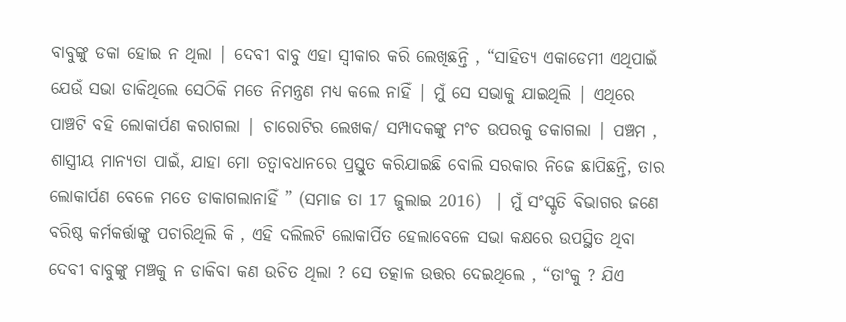ବାବୁଙ୍କୁ ଡକା ହୋଇ ନ ଥିଲା | ଦେବୀ ବାବୁ ଏହା ସ୍ବୀକାର କରି ଲେଖିଛନ୍ତି , “ସାହିତ୍ୟ ଏକାଡେମୀ ଏଥିପାଇଁ ଯେଉଁ ସଭା ଡାକିଥିଲେ ସେଠିକି ମତେ ନିମନ୍ତ୍ରଣ ମଧ୍ୟ କଲେ ନାହିଁ | ମୁଁ ସେ ସଭାକୁ ଯାଇଥିଲି | ଏଥିରେ ପାଞ୍ଚଟି ବହି ଲୋକାର୍ପଣ କରାଗଲା | ଚାରୋଟିର ଲେଖକ/ ସମ୍ପାଦକଙ୍କୁ ମଂଚ ଉପରକୁ ଡକାଗଲା | ପଞ୍ଚମ , ଶାସ୍ତ୍ରୀୟ ମାନ୍ୟତା ପାଇଁ, ଯାହା ମୋ ତତ୍ବାବଧାନରେ ପ୍ରସ୍ତୁତ କରିଯାଇଛି ବୋଲି ସରକାର ନିଜେ ଛାପିଛନ୍ତି, ତାର ଲୋକାର୍ପଣ ବେଳେ ମତେ ଡାକାଗଲାନାହିଁ ” (ସମାଜ ତା 17 ଜୁଲାଇ 2016)  | ମୁଁ ସଂସ୍କୃତି ବିଭାଗର ଜଣେ ବରିଷ୍ଠ କର୍ମକର୍ତ୍ତାଙ୍କୁ ପଚାରିଥିଲି କି , ଏହି ଦଲିଲଟି ଲୋକାର୍ପିତ ହେଲାବେଳେ ସଭା କକ୍ଷରେ ଉପସ୍ଥିତ ଥିବା ଦେବୀ ବାବୁଙ୍କୁ ମଞ୍ଚକୁ ନ ଡାକିବା କଣ ଉଚିତ ଥିଲା ? ସେ ତତ୍କାଳ ଉତ୍ତର ଦେଇଥିଲେ , “ତାଂକୁ ? ଯିଏ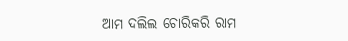ଆମ ଦଲିଲ ଚୋରିକରି ରାମ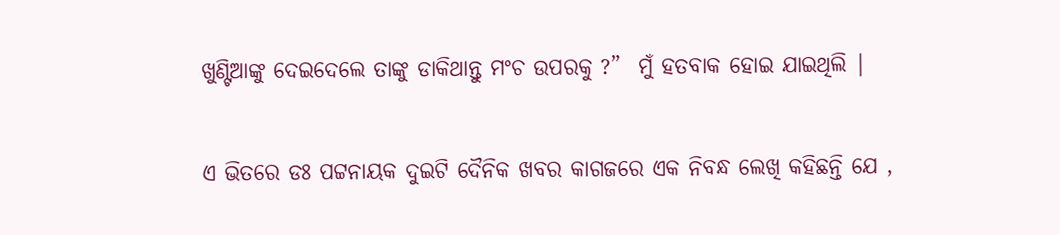ଖୁଣ୍ଟିଆଙ୍କୁ ଦେଇଦେଲେ ତାଙ୍କୁ ଡାକିଥାନ୍ତୁ ମଂଚ ଉପରକୁ ?”  ମୁଁ ହତବାକ ହୋଇ ଯାଇଥିଲି |

ଏ ଭିତରେ ଡଃ ପଟ୍ଟନାୟକ ଦୁଇଟି ଦୈନିକ ଖବର କାଗଜରେ ଏକ ନିବନ୍ଧ ଲେଖି କହିଛନ୍ତି ଯେ ,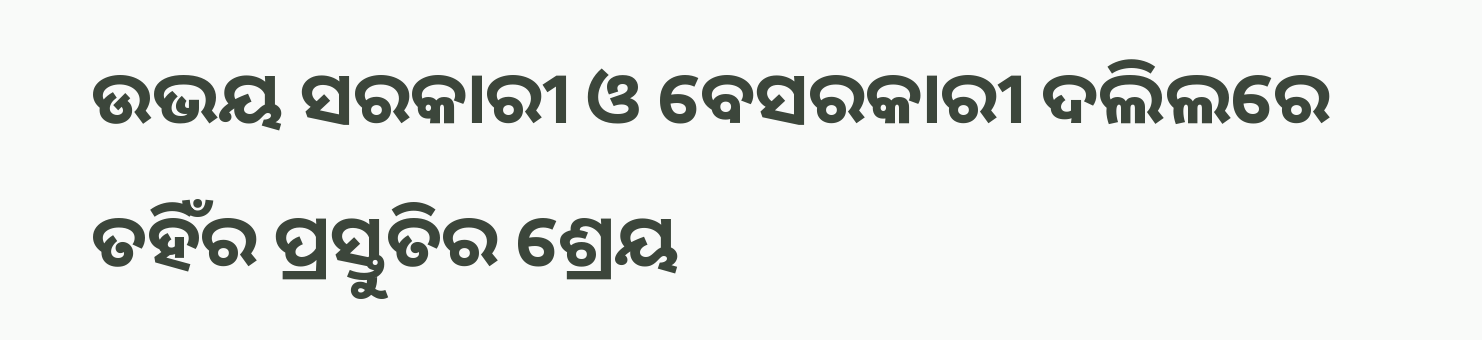ଉଭୟ ସରକାରୀ ଓ ବେସରକାରୀ ଦଲିଲରେ ତହିଁର ପ୍ରସ୍ତୁତିର ଶ୍ରେୟ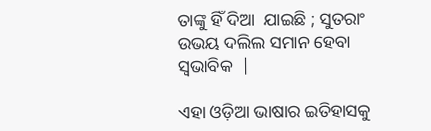ତାଙ୍କୁ ହିଁ ଦିଆ  ଯାଇଛି ; ସୁତରାଂ ଉଭୟ ଦଲିଲ ସମାନ ହେବା ସ୍ବଭାବିକ  |

ଏହା ଓଡ଼ିଆ ଭାଷାର ଇତିହାସକୁ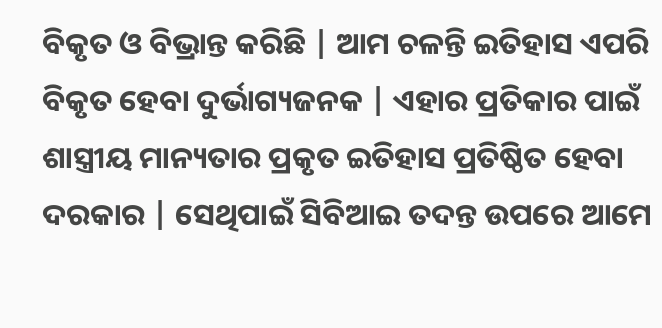ବିକୃତ ଓ ବିଭ୍ରାନ୍ତ କରିଛି | ଆମ ଚଳନ୍ତି ଇତିହାସ ଏପରି ବିକୃତ ହେବା ଦୁର୍ଭାଗ୍ୟଜନକ | ଏହାର ପ୍ରତିକାର ପାଇଁ ଶାସ୍ତ୍ରୀୟ ମାନ୍ୟତାର ପ୍ରକୃତ ଇତିହାସ ପ୍ରତିଷ୍ଠିତ ହେବା ଦରକାର | ସେଥିପାଇଁ ସିବିଆଇ ତଦନ୍ତ ଉପରେ ଆମେ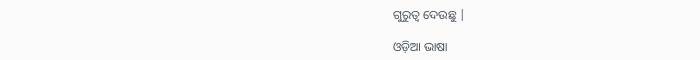ଗୁରୁତ୍ବ ଦେଉଛୁ |

ଓଡ଼ିଆ ଭାଷା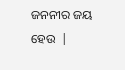ଜନନୀର ଜୟ ହେଉ  |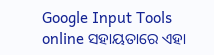Google Input Tools online ସହାୟତାରେ ଏହା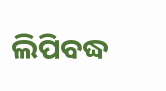ଲିପିବଦ୍ଧ